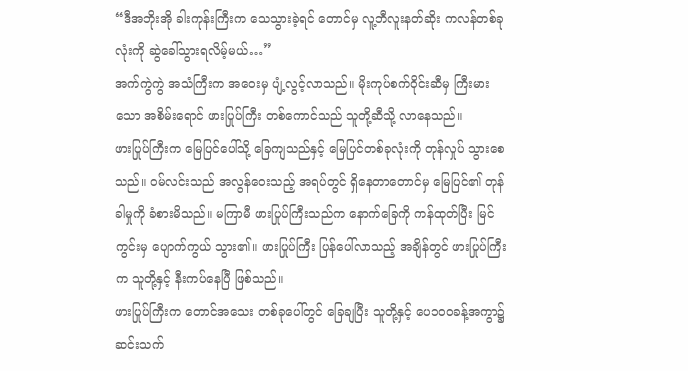“ဒီအဘိုးအို ခါးကုန်းကြီးက သေသွားခဲ့ရင် တောင်မှ လူ့ဘီလူးနတ်ဆိုး ကလန်တစ်ခုလုံးကို ဆွဲခေါ်သွားရလိမ့်မယ်…”
အက်ကွဲကွဲ အသံကြီးက အဝေးမှ ပျံ့လွင့်လာသည်။ မိုးကုပ်စက်ဝိုင်းဆီမှ ကြီးမားသော အစိမ်းရောင် ဖားပြုပ်ကြီး တစ်ကောင်သည် သူတို့ဆီသို့ လာနေသည်။
ဖားပြုပ်ကြီးက မြေပြင်ပေါ်သို့ ခြေကျသည်နှင့် မြေပြင်တစ်ခုလုံးကို တုန်လှုပ် သွားစေသည်။ ဝမ်လင်းသည် အလွန်ဝေးသည့် အရပ်တွင် ရှိနေတာတောင်မှ မြေပြင်၏ တုန်ခါမှုကို ခံစားမိသည်။ မကြာမီ ဖားပြုပ်ကြီးသည်က နောက်ခြေကို ကန်ထုတ်ပြီး မြင်ကွင်းမှ ပျောက်ကွယ် သွား၏။ ဖားပြုပ်ကြီး ပြန်ပေါ်လာသည့် အချိန်တွင် ဖားပြုပ်ကြီးက သူတို့နှင့် နီးကပ်နေပြီ ဖြစ်သည်။
ဖားပြုပ်ကြီးက တောင်အသေး တစ်ခုပေါ်တွင် ခြေချပြီး သူတို့နှင့် ပေ၁၀၀ခန့်အကွာ၌ ဆင်းသက်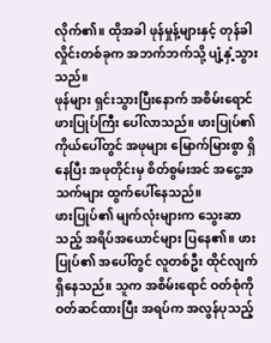လိုက်၏။ ထိုအခါ ဖုန်မှုန့်များနှင့် တုန်ခါလှိုင်းတစ်ခုက အဘက်ဘက်သို့ ပျံ့နှံ့သွားသည်။
ဖုန်များ ရှင်းသွားပြီးနောက် အစိမ်းရောင် ဖားပြုပ်ကြီး ပေါ်လာသည်။ ဖားပြုပ်၏ ကိုယ်ပေါ်တွင် အဖုများ မြောက်မြားစွာ ရှိနေပြီး အဖုတိုင်းမှ စိတ်စွမ်းအင် အငွေ့အသက်များ ထွက်ပေါ်နေသည်။
ဖားပြုပ်၏ မျက်လုံးများက သွေးဆာသည့် အရိပ်အယောင်များ ပြနေ၏။ ဖားပြုပ်၏ အပေါ်တွင် လူတစ်ဦး ထိုင်လျက် ရှိနေသည်။ သူက အစိမ်းရောင် ဝတ်စုံကို ဝတ်ဆင်ထားပြီး အရပ်က အလွန်ပုသည့်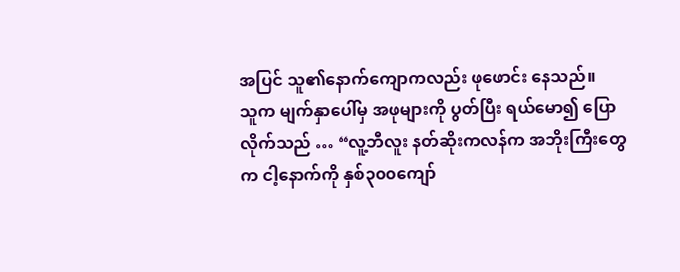အပြင် သူ၏နောက်ကျောကလည်း ဖုဖောင်း နေသည်။
သူက မျက်နှာပေါ်မှ အဖုများကို ပွတ်ပြီး ရယ်မော၍ ပြောလိုက်သည် … “လူ့ဘီလူး နတ်ဆိုးကလန်က အဘိုးကြီးတွေက ငါ့နောက်ကို နှစ်၃၀၀ကျော်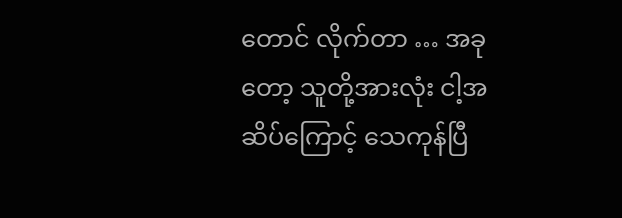တောင် လိုက်တာ … အခုတော့ သူတို့အားလုံး ငါ့အဆိပ်ကြောင့် သေကုန်ပြီ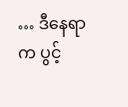… ဒီနေရာက ပွင့်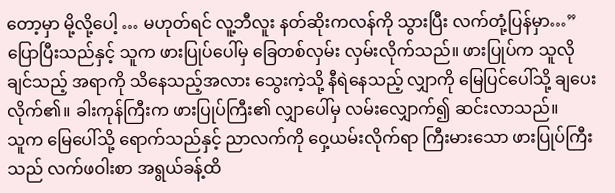တော့မှာ မို့လို့ပေါ့ … မဟုတ်ရင် လူ့ဘီလူး နတ်ဆိုးကလန်ကို သွားပြီး လက်တုံ့ပြန်မှာ…”
ပြောပြီးသည်နှင့် သူက ဖားပြုပ်ပေါ်မှ ခြေတစ်လှမ်း လှမ်းလိုက်သည်။ ဖားပြုပ်က သူလိုချင်သည့် အရာကို သိနေသည့်အလား သွေးကဲ့သို့ နီရဲနေသည့် လျှာကို မြေပြင်ပေါ်သို့ ချပေးလိုက်၏။ ခါးကုန်ကြီးက ဖားပြုပ်ကြီး၏ လျှာပေါ်မှ လမ်းလျှောက်၍ ဆင်းလာသည်။
သူက မြေပေါ်သို့ ရောက်သည်နှင့် ညာလက်ကို ဝှေ့ယမ်းလိုက်ရာ ကြီးမားသော ဖားပြုပ်ကြီးသည် လက်ဖဝါးစာ အရွယ်ခန့်ထိ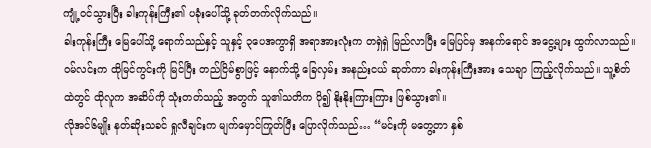ကျုံ့ဝင်သွားပြီး ခါးကုန်းကြီး၏ ပခုံးပေါ်သို့ ခုတ်တက်လိုက်သည်။
ခါးကုန်းကြီး မြေပေါ်သို့ ရောက်သည်နှင့် သူနှင့် ၃ပေအကွာရှိ အရာအားလုံးက တရှဲရှဲ မြည်လာပြီး မြေပြင်မှ အနက်ရောင် အငွေ့များ ထွက်လာသည်။
ဝမ်လင်းက ထိုမြင်ကွင်းကို မြင်ပြီး တည်ငြိမ်စွာဖြင့် နောက်သို့ ခြေလှမ်း အနည်းငယ် ဆုတ်ကာ ခါးကုန်းကြီးအား သေချာ ကြည့်လိုက်သည်။ သူ့စိတ်ထဲတွင် ထိုလူက အဆိပ်ကို သုံးတတ်သည့် အတွက် သူ၏သတိက ပို၍ နိုးနိုးကြားကြား ဖြစ်သွား၏။
လိုအင်၆မျိုး နတ်ဆိုးသခင် ရှုလီချင်းက မျက်မှောင်ကြုတ်ပြီး ပြောလိုက်သည်… “မင်းကို မတွေ့တာ နှစ်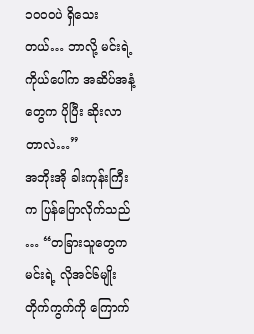၁၀၀၀ပဲ ရှိသေးတယ်… ဘာလို့ မင်းရဲ့ကိုယ်ပေါ်က အဆိပ်အနံ့တွေက ပိုပြီး ဆိုးလာတာလဲ…”
အဘိုးအို ခါးကုန်းကြီးက ပြန်ပြောလိုက်သည် … “တခြားသူတွေက မင်းရဲ့ လိုအင်၆မျိုး တိုက်ကွက်ကို ကြောက်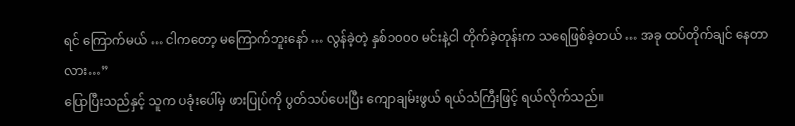ရင် ကြောက်မယ် … ငါကတော့ မကြောက်ဘူးနော် … လွန်ခဲ့တဲ့ နှစ်၁၀၀၀ မင်းနဲ့ငါ တိုက်ခဲ့တုန်းက သရေဖြစ်ခဲ့တယ် … အခု ထပ်တိုက်ချင် နေတာလား…”
ပြောပြီးသည်နှင့် သူက ပခုံးပေါ်မှ ဖားပြုပ်ကို ပွတ်သပ်ပေးပြီး ကျောချမ်းဖွယ် ရယ်သံကြီးဖြင့် ရယ်လိုက်သည်။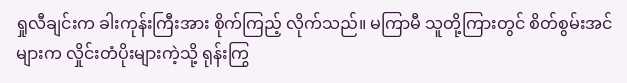ရှုလီချင်းက ခါးကုန်းကြီးအား စိုက်ကြည့် လိုက်သည်။ မကြာမီ သူတို့ကြားတွင် စိတ်စွမ်းအင်များက လှိုင်းတံပိုးများကဲ့သို့ ရုန်းကြွ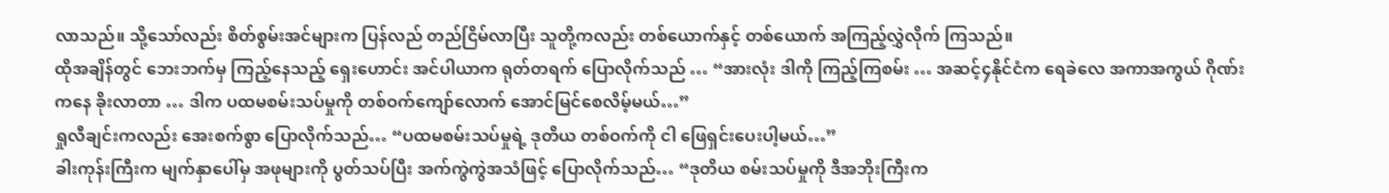လာသည်။ သို့သော်လည်း စိတ်စွမ်းအင်များက ပြန်လည် တည်ငြိမ်လာပြီး သူတို့ကလည်း တစ်ယောက်နှင့် တစ်ယောက် အကြည့်လွှဲလိုက် ကြသည်။
ထိုအချိန်တွင် ဘေးဘက်မှ ကြည့်နေသည့် ရှေးဟောင်း အင်ပါယာက ရုတ်တရက် ပြောလိုက်သည် … “အားလုံး ဒါကို ကြည့်ကြစမ်း … အဆင့်၄နိုင်ငံက ရေခဲလေ အကာအကွယ် ဂိုဏ်းကနေ ခိုးလာတာ … ဒါက ပထမစမ်းသပ်မှုကို တစ်ဝက်ကျော်လောက် အောင်မြင်စေလိမ့်မယ်…”
ရှုလီချင်းကလည်း အေးစက်စွာ ပြောလိုက်သည်… “ပထမစမ်းသပ်မှုရဲ့ ဒုတိယ တစ်ဝက်ကို ငါ ဖြေရှင်းပေးပါ့မယ်…”
ခါးကုန်းကြီးက မျက်နှာပေါ်မှ အဖုများကို ပွတ်သပ်ပြီး အက်ကွဲကွဲအသံဖြင့် ပြောလိုက်သည်… “ဒုတိယ စမ်းသပ်မှုကို ဒီအဘိုးကြီးက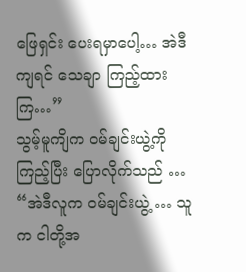ဖြေရှင်း ပေးရမှာပေါ့… အဲဒီကျရင် သေချာ ကြည့်ထားကြ…”
သွမ့်မူကျိက ဝမ်ချင်းယွဲ့ကို ကြည့်ပြီး ပြောလိုက်သည် … “အဲဒီလူက ဝမ်ချင်းယွဲ့ … သူက ငါတို့အ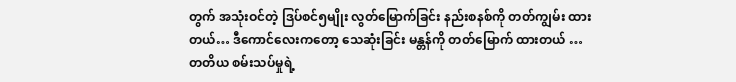တွက် အသုံးဝင်တဲ့ ဒြပ်စင်၅မျိုး လွတ်မြောက်ခြင်း နည်းစနစ်ကို တတ်ကျွမ်း ထားတယ်… ဒီကောင်လေးကတော့ သေဆုံးခြင်း မန္တန်ကို တတ်မြောက် ထားတယ် … တတိယ စမ်းသပ်မှုရဲ့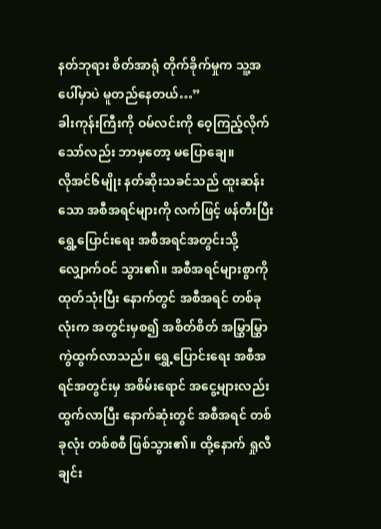နတ်ဘုရား စိတ်အာရုံ တိုက်ခိုက်မှုက သူ့အပေါ်မှာပဲ မူတည်နေတယ်…”
ခါးကုန်းကြီးကို ဝမ်လင်းကို ဝေ့ကြည့်လိုက် သော်လည်း ဘာမှတော့ မပြောချေ။
လိုအင်၆မျိုး နတ်ဆိုးသခင်သည် ထူးဆန်းသော အစီအရင်များကို လက်ဖြင့် ဖန်တီးပြီး ရွှေ့ပြောင်းရေး အစီအရင်အတွင်းသို့ လျှောက်ဝင် သွား၏။ အစီအရင်များစွာကို ထုတ်သုံးပြီး နောက်တွင် အစီအရင် တစ်ခုလုံးက အတွင်းမှစ၍ အစိတ်စိတ် အမြွှာမြွှာ ကွဲထွက်လာသည်။ ရွှေ့ပြောင်းရေး အစီအရင်အတွင်းမှ အစိမ်းရောင် အငွေ့များလည်း ထွက်လာပြီး နောက်ဆုံးတွင် အစီအရင် တစ်ခုလုံး တစ်စစီ ဖြစ်သွား၏။ ထို့နောက် ရှုလီချင်း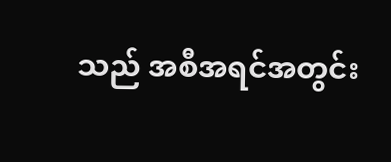သည် အစီအရင်အတွင်း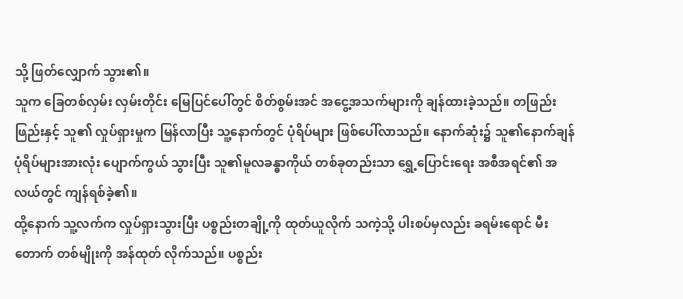သို့ ဖြတ်လျှောက် သွား၏။
သူက ခြေတစ်လှမ်း လှမ်းတိုင်း မြေပြင်ပေါ်တွင် စိတ်စွမ်းအင် အငွေ့အသက်များကို ချန်ထားခဲ့သည်။ တဖြည်းဖြည်းနှင့် သူ၏ လှုပ်ရှားမှုက မြန်လာပြီး သူ့နောက်တွင် ပုံရိပ်များ ဖြစ်ပေါ်လာသည်။ နောက်ဆုံး၌ သူ၏နောက်ချန် ပုံရိပ်များအားလုံး ပျောက်ကွယ် သွားပြီး သူ၏မူလခန္ဓာကိုယ် တစ်ခုတည်းသာ ရွှေ့ပြောင်းရေး အစီအရင်၏ အလယ်တွင် ကျန်ရစ်ခဲ့၏။
ထို့နောက် သူ့လက်က လှုပ်ရှားသွားပြီး ပစ္စည်းတချို့ကို ထုတ်ယူလိုက် သကဲ့သို့ ပါးစပ်မှလည်း ခရမ်းရောင် မီးတောက် တစ်မျိုးကို အန်ထုတ် လိုက်သည်။ ပစ္စည်း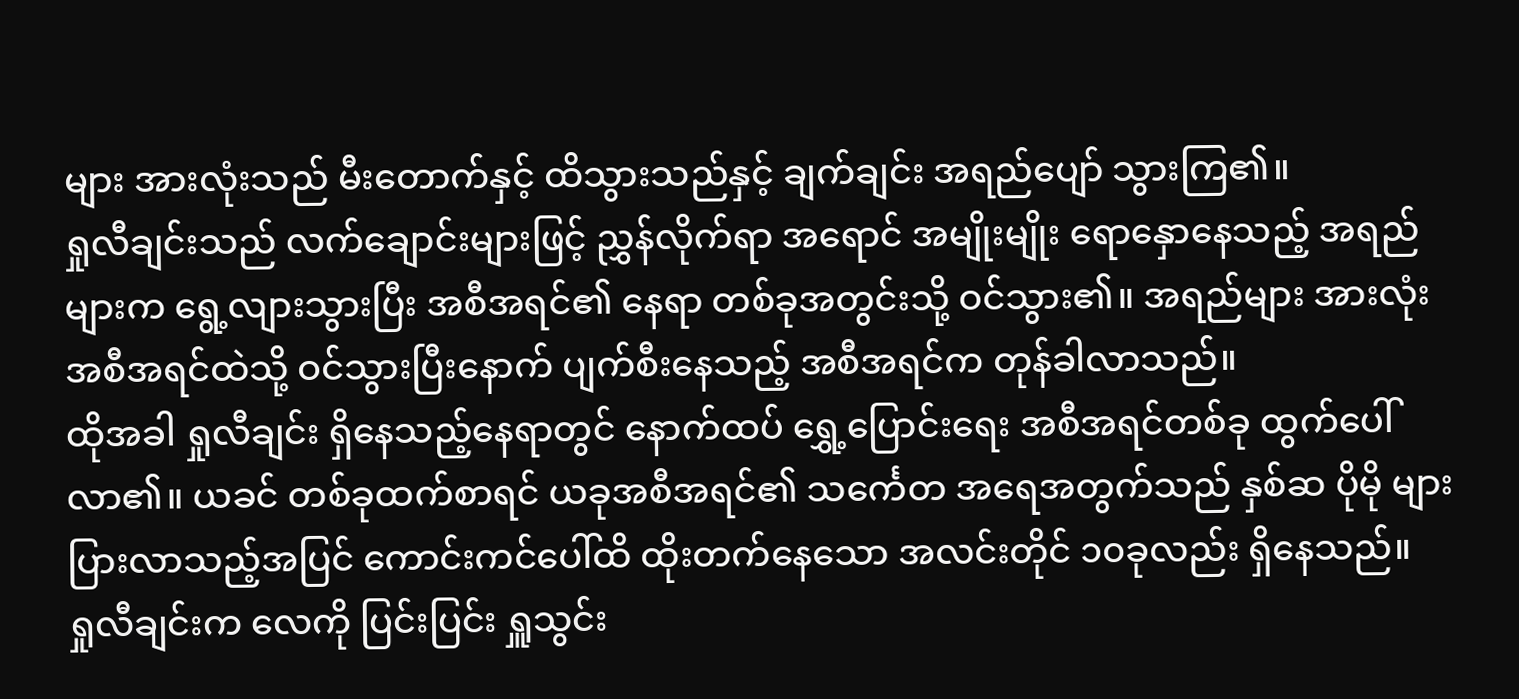များ အားလုံးသည် မီးတောက်နှင့် ထိသွားသည်နှင့် ချက်ချင်း အရည်ပျော် သွားကြ၏။
ရှုလီချင်းသည် လက်ချောင်းများဖြင့် ညွှန်လိုက်ရာ အရောင် အမျိုးမျိုး ရောနှောနေသည့် အရည်များက ရွေ့လျားသွားပြီး အစီအရင်၏ နေရာ တစ်ခုအတွင်းသို့ ဝင်သွား၏။ အရည်များ အားလုံး အစီအရင်ထဲသို့ ဝင်သွားပြီးနောက် ပျက်စီးနေသည့် အစီအရင်က တုန်ခါလာသည်။
ထိုအခါ ရှုလီချင်း ရှိနေသည့်နေရာတွင် နောက်ထပ် ရွှေ့ပြောင်းရေး အစီအရင်တစ်ခု ထွက်ပေါ်လာ၏။ ယခင် တစ်ခုထက်စာရင် ယခုအစီအရင်၏ သင်္ကေတ အရေအတွက်သည် နှစ်ဆ ပိုမို များပြားလာသည့်အပြင် ကောင်းကင်ပေါ်ထိ ထိုးတက်နေသော အလင်းတိုင် ၁၀ခုလည်း ရှိနေသည်။
ရှုလီချင်းက လေကို ပြင်းပြင်း ရှူသွင်း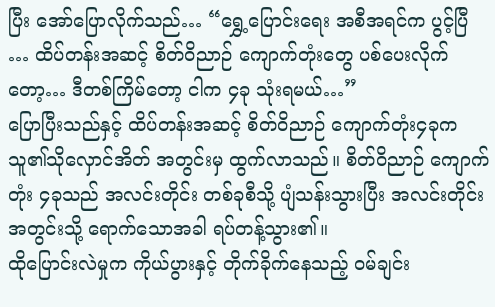ပြီး အော်ပြောလိုက်သည်… “ရွှေ့ပြောင်းရေး အစီအရင်က ပွင့်ပြီ … ထိပ်တန်းအဆင့် စိတ်ဝိညာဉ် ကျောက်တုံးတွေ ပစ်ပေးလိုက်တော့… ဒီတစ်ကြိမ်တော့ ငါက ၄ခု သုံးရမယ်…”
ပြောပြီးသည်နှင့် ထိပ်တန်းအဆင့် စိတ်ဝိညာဉ် ကျောက်တုံး၄ခုက သူ၏သိုလှောင်အိတ် အတွင်းမှ ထွက်လာသည်။ စိတ်ဝိညာဉ် ကျောက်တုံး ၄ခုသည် အလင်းတိုင်း တစ်ခုစီသို့ ပျံသန်းသွားပြီး အလင်းတိုင်း အတွင်းသို့ ရောက်သောအခါ ရပ်တန့်သွား၏။
ထိုပြောင်းလဲမှုက ကိုယ်ပွားနှင့် တိုက်ခိုက်နေသည့် ဝမ်ချင်း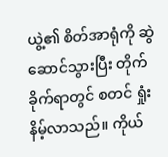ယွဲ့၏ စိတ်အာရုံကို ဆွဲဆောင်သွားပြီး တိုက်ခိုက်ရာတွင် စတင် ရှုံးနိမ့်လာသည်။ ကိုယ်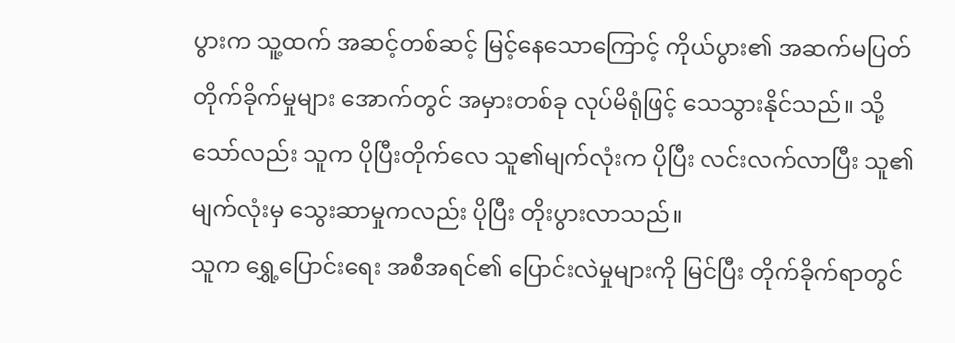ပွားက သူ့ထက် အဆင့်တစ်ဆင့် မြင့်နေသောကြောင့် ကိုယ်ပွား၏ အဆက်မပြတ် တိုက်ခိုက်မှုများ အောက်တွင် အမှားတစ်ခု လုပ်မိရုံဖြင့် သေသွားနိုင်သည်။ သို့သော်လည်း သူက ပိုပြီးတိုက်လေ သူ၏မျက်လုံးက ပိုပြီး လင်းလက်လာပြီး သူ၏မျက်လုံးမှ သွေးဆာမှုကလည်း ပိုပြီး တိုးပွားလာသည်။
သူက ရွှေ့ပြောင်းရေး အစီအရင်၏ ပြောင်းလဲမှုများကို မြင်ပြီး တိုက်ခိုက်ရာတွင်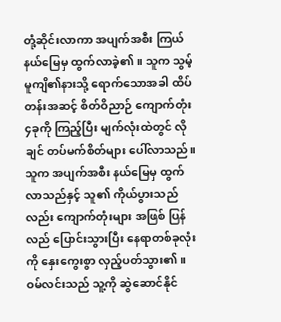တုံ့ဆိုင်းလာကာ အပျက်အစီး ကြယ်နယ်မြေမှ ထွက်လာခဲ့၏။ သူက သွမ့်မူကျိ၏နားသို့ ရောက်သောအခါ ထိပ်တန်းအဆင့် စိတ်ဝိညာဉ် ကျောက်တုံး ၄ခုကို ကြည့်ပြီး မျက်လုံးထဲတွင် လိုချင် တပ်မက်စိတ်များ ပေါ်လာသည်။
သူက အပျက်အစီး နယ်မြေမှ ထွက်လာသည်နှင့် သူ၏ ကိုယ်ပွားသည်လည်း ကျောက်တုံးများ အဖြစ် ပြန်လည် ပြောင်းသွားပြီး နေရာတစ်ခုလုံးကို နှေးကွေးစွာ လှည့်ပတ်သွား၏။
ဝမ်လင်းသည် သူ့ကို ဆွဲဆောင်နိုင်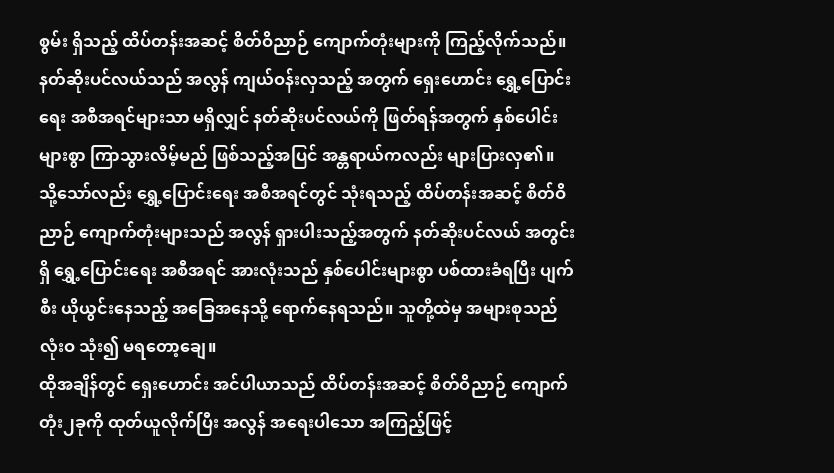စွမ်း ရှိသည့် ထိပ်တန်းအဆင့် စိတ်ဝိညာဉ် ကျောက်တုံးများကို ကြည့်လိုက်သည်။ နတ်ဆိုးပင်လယ်သည် အလွန် ကျယ်ဝန်းလှသည့် အတွက် ရှေးဟောင်း ရွှေ့ပြောင်းရေး အစီအရင်များသာ မရှိလျှင် နတ်ဆိုးပင်လယ်ကို ဖြတ်ရန်အတွက် နှစ်ပေါင်းများစွာ ကြာသွားလိမ့်မည် ဖြစ်သည့်အပြင် အန္တရာယ်ကလည်း များပြားလှ၏။
သို့သော်လည်း ရွှေ့ပြောင်းရေး အစီအရင်တွင် သုံးရသည့် ထိပ်တန်းအဆင့် စိတ်ဝိညာဉ် ကျောက်တုံးများသည် အလွန် ရှားပါးသည့်အတွက် နတ်ဆိုးပင်လယ် အတွင်းရှိ ရွှေ့ပြောင်းရေး အစီအရင် အားလုံးသည် နှစ်ပေါင်းများစွာ ပစ်ထားခံရပြီး ပျက်စီး ယိုယွင်းနေသည့် အခြေအနေသို့ ရောက်နေရသည်။ သူတို့ထဲမှ အများစုသည် လုံးဝ သုံး၍ မရတော့ချေ။
ထိုအချိန်တွင် ရှေးဟောင်း အင်ပါယာသည် ထိပ်တန်းအဆင့် စိတ်ဝိညာဉ် ကျောက်တုံး၂ခုကို ထုတ်ယူလိုက်ပြီး အလွန် အရေးပါသော အကြည့်ဖြင့်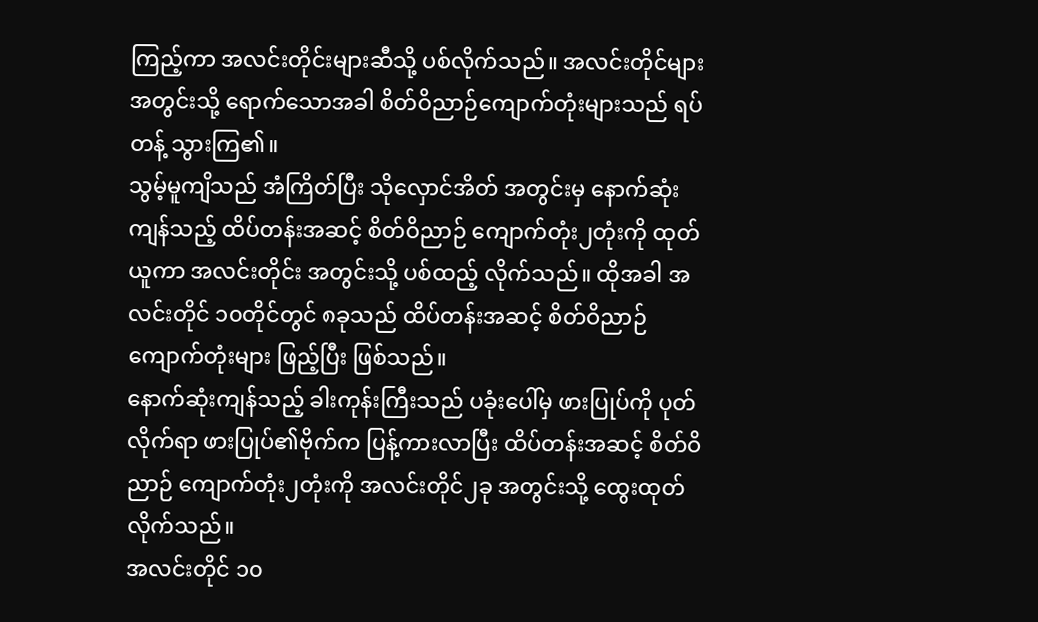ကြည့်ကာ အလင်းတိုင်းများဆီသို့ ပစ်လိုက်သည်။ အလင်းတိုင်များ အတွင်းသို့ ရောက်သောအခါ စိတ်ဝိညာဉ်ကျောက်တုံးများသည် ရပ်တန့် သွားကြ၏။
သွမ့်မူကျိသည် အံကြိတ်ပြီး သိုလှောင်အိတ် အတွင်းမှ နောက်ဆုံးကျန်သည့် ထိပ်တန်းအဆင့် စိတ်ဝိညာဉ် ကျောက်တုံး၂တုံးကို ထုတ်ယူကာ အလင်းတိုင်း အတွင်းသို့ ပစ်ထည့် လိုက်သည်။ ထိုအခါ အလင်းတိုင် ၁၀တိုင်တွင် ၈ခုသည် ထိပ်တန်းအဆင့် စိတ်ဝိညာဉ် ကျောက်တုံးများ ဖြည့်ပြီး ဖြစ်သည်။
နောက်ဆုံးကျန်သည့် ခါးကုန်းကြီးသည် ပခုံးပေါ်မှ ဖားပြုပ်ကို ပုတ်လိုက်ရာ ဖားပြုပ်၏ဗိုက်က ပြန့်ကားလာပြီး ထိပ်တန်းအဆင့် စိတ်ဝိညာဉ် ကျောက်တုံး၂တုံးကို အလင်းတိုင်၂ခု အတွင်းသို့ ထွေးထုတ်လိုက်သည်။
အလင်းတိုင် ၁၀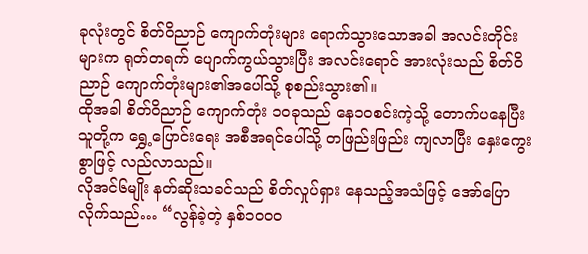ခုလုံးတွင် စိတ်ဝိညာဉ် ကျောက်တုံးများ ရောက်သွားသောအခါ အလင်းတိုင်းများက ရုတ်တရက် ပျောက်ကွယ်သွားပြီး အလင်းရောင် အားလုံးသည် စိတ်ဝိညာဉ် ကျောက်တုံးများ၏အပေါ်သို့ စုစည်းသွား၏။
ထိုအခါ စိတ်ဝိညာဉ် ကျောက်တုံး ၁၀ခုသည် နေ၁၀စင်းကဲ့သို့ တောက်ပနေပြီး သူတို့က ရွှေ့ပြောင်းရေး အစီအရင်ပေါ်သို့ တဖြည်းဖြည်း ကျလာပြီး နှေးကွေးစွာဖြင့် လည်လာသည်။
လိုအင်၆မျိုး နတ်ဆိုးသခင်သည် စိတ်လှုပ်ရှား နေသည့်အသံဖြင့် အော်ပြော လိုက်သည်… “လွန်ခဲ့တဲ့ နှစ်၁၀၀၀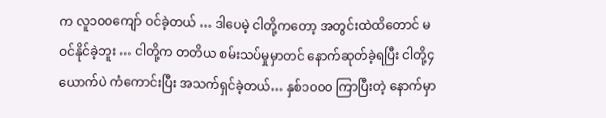က လူ၁၀၀ကျော် ဝင်ခဲ့တယ် … ဒါပေမဲ့ ငါတို့ကတော့ အတွင်းထဲထိတောင် မဝင်နိုင်ခဲ့ဘူး … ငါတို့က တတိယ စမ်းသပ်မှုမှာတင် နောက်ဆုတ်ခဲ့ရပြီး ငါတို့၄ယောက်ပဲ ကံကောင်းပြီး အသက်ရှင်ခဲ့တယ်… နှစ်၁၀၀၀ ကြာပြီးတဲ့ နောက်မှာ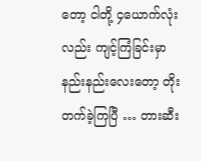တော့ ငါတို့ ၄ယောက်လုံးလည်း ကျင့်ကြံခြင်းမှာ နည်းနည်းလေးတော့ တိုးတက်ခဲ့ကြပြီ … တားဆီး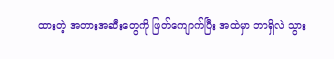ထားတဲ့ အတားအဆီးတွေကို ဖြတ်ကျောက်ပြီး အထဲမှာ ဘာရှိလဲ သွား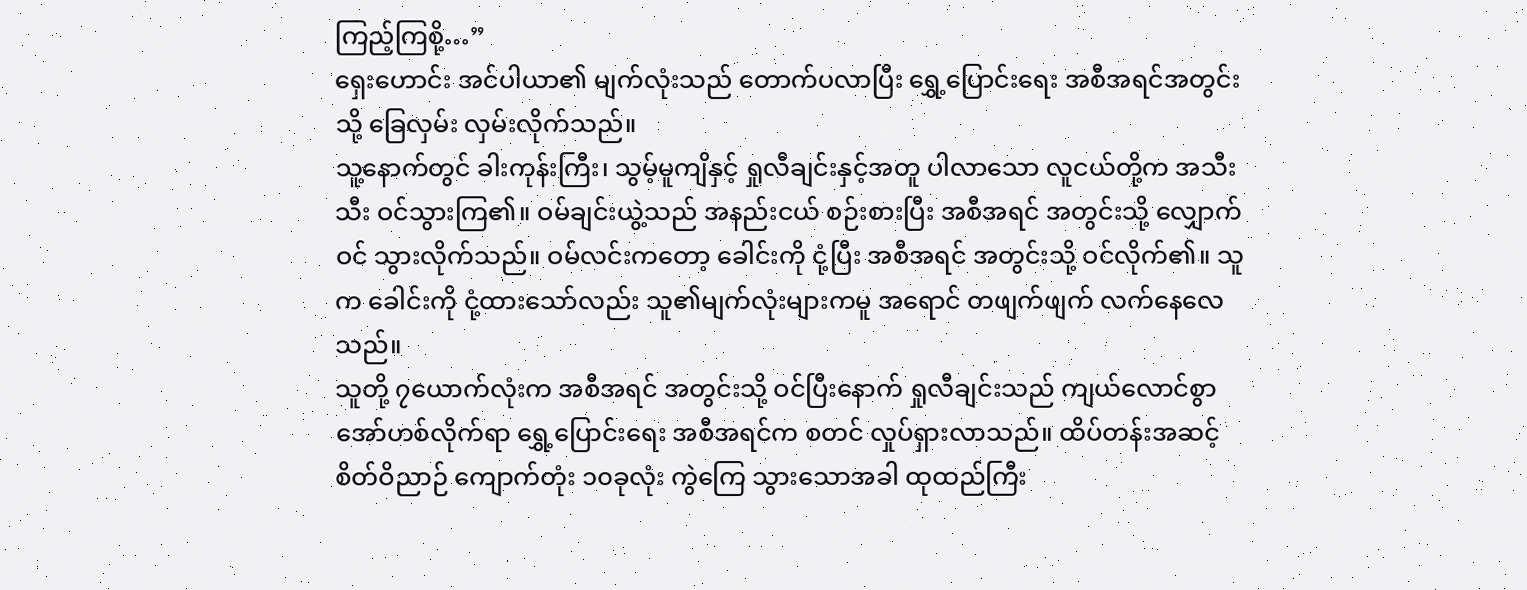ကြည့်ကြစို့…”
ရှေးဟောင်း အင်ပါယာ၏ မျက်လုံးသည် တောက်ပလာပြီး ရွှေ့ပြောင်းရေး အစီအရင်အတွင်းသို့ ခြေလှမ်း လှမ်းလိုက်သည်။
သူ့နောက်တွင် ခါးကုန်းကြီး၊ သွမ့်မူကျိနှင့် ရှုလီချင်းနှင့်အတူ ပါလာသော လူငယ်တို့က အသီးသီး ဝင်သွားကြ၏။ ဝမ်ချင်းယွဲ့သည် အနည်းငယ် စဉ်းစားပြီး အစီအရင် အတွင်းသို့ လျှောက်ဝင် သွားလိုက်သည်။ ဝမ်လင်းကတော့ ခေါင်းကို ငုံ့ပြီး အစီအရင် အတွင်းသို့ ဝင်လိုက်၏။ သူက ခေါင်းကို ငုံ့ထားသော်လည်း သူ၏မျက်လုံးများကမူ အရောင် တဖျက်ဖျက် လက်နေလေသည်။
သူတို့ ၇ယောက်လုံးက အစီအရင် အတွင်းသို့ ဝင်ပြီးနောက် ရှုလီချင်းသည် ကျယ်လောင်စွာ အော်ဟစ်လိုက်ရာ ရွှေ့ပြောင်းရေး အစီအရင်က စတင် လှုပ်ရှားလာသည်။ ထိပ်တန်းအဆင့် စိတ်ဝိညာဉ် ကျောက်တုံး ၁၀ခုလုံး ကွဲကြေ သွားသောအခါ ထုထည်ကြီး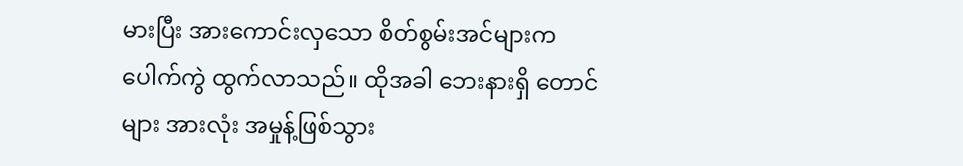မားပြီး အားကောင်းလှသော စိတ်စွမ်းအင်များက ပေါက်ကွဲ ထွက်လာသည်။ ထိုအခါ ဘေးနားရှိ တောင်များ အားလုံး အမှုန့်ဖြစ်သွား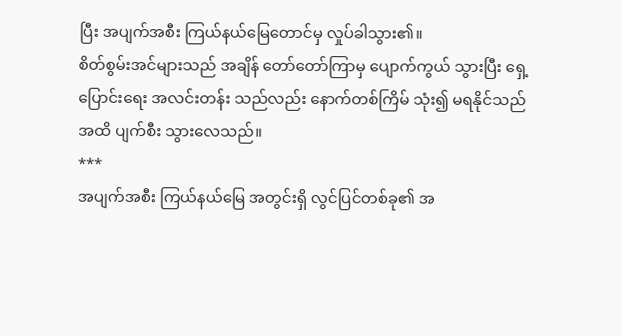ပြီး အပျက်အစီး ကြယ်နယ်မြေတောင်မှ လှုပ်ခါသွား၏။
စိတ်စွမ်းအင်များသည် အချိန် တော်တော်ကြာမှ ပျောက်ကွယ် သွားပြီး ရှေ့ပြောင်းရေး အလင်းတန်း သည်လည်း နောက်တစ်ကြိမ် သုံး၍ မရနိုင်သည်အထိ ပျက်စီး သွားလေသည်။
***
အပျက်အစီး ကြယ်နယ်မြေ အတွင်းရှိ လွင်ပြင်တစ်ခု၏ အ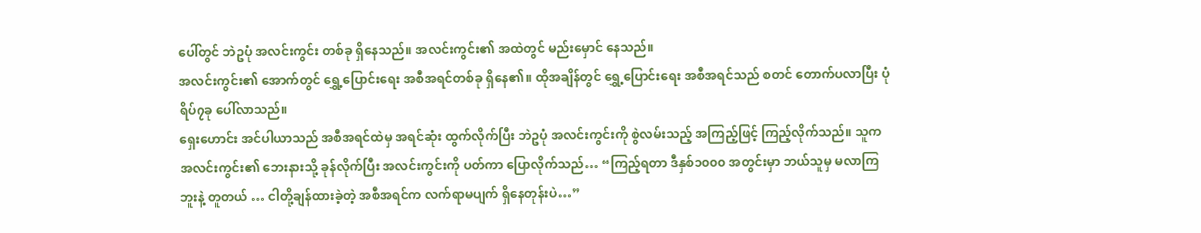ပေါ်တွင် ဘဲဥပုံ အလင်းကွင်း တစ်ခု ရှိနေသည်။ အလင်းကွင်း၏ အထဲတွင် မည်းမှောင် နေသည်။
အလင်းကွင်း၏ အောက်တွင် ရွှေ့ပြောင်းရေး အစီအရင်တစ်ခု ရှိနေ၏။ ထိုအချိန်တွင် ရွှေ့ပြောင်းရေး အစီအရင်သည် စတင် တောက်ပလာပြီး ပုံရိပ်၇ခု ပေါ်လာသည်။
ရှေးဟောင်း အင်ပါယာသည် အစီအရင်ထဲမှ အရင်ဆုံး ထွက်လိုက်ပြီး ဘဲဥပုံ အလင်းကွင်းကို စွဲလမ်းသည့် အကြည့်ဖြင့် ကြည့်လိုက်သည်။ သူက အလင်းကွင်း၏ ဘေးနားသို့ ခုန်လိုက်ပြီး အလင်းကွင်းကို ပတ်ကာ ပြောလိုက်သည်… “ကြည့်ရတာ ဒီနှစ်၁၀၀၀ အတွင်းမှာ ဘယ်သူမှ မလာကြဘူးနဲ့ တူတယ် … ငါတို့ချန်ထားခဲ့တဲ့ အစီအရင်က လက်ရာမပျက် ရှိနေတုန်းပဲ…”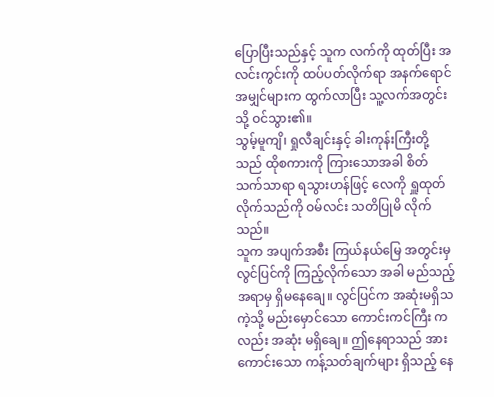ပြောပြီးသည်နှင့် သူက လက်ကို ထုတ်ပြီး အလင်းကွင်းကို ထပ်ပတ်လိုက်ရာ အနက်ရောင် အမျှင်များက ထွက်လာပြီး သူ့လက်အတွင်းသို့ ဝင်သွား၏။
သွမ့်မူကျိ၊ ရှုလီချင်းနှင့် ခါးကုန်းကြီးတို့သည် ထိုစကားကို ကြားသောအခါ စိတ်သက်သာရာ ရသွားဟန်ဖြင့် လေကို ရှူထုတ်လိုက်သည်ကို ဝမ်လင်း သတိပြုမိ လိုက်သည်။
သူက အပျက်အစီး ကြယ်နယ်မြေ အတွင်းမှ လွင်ပြင်ကို ကြည့်လိုက်သော အခါ မည်သည့်အရာမှ ရှိမနေချေ။ လွင်ပြင်က အဆုံးမရှိသကဲ့သို့ မည်းမှောင်သော ကောင်းကင်ကြီး ကလည်း အဆုံး မရှိချေ။ ဤနေရာသည် အားကောင်းသော ကန့်သတ်ချက်များ ရှိသည့် နေ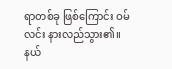ရာတစ်ခု ဖြစ်ကြောင်း ဝမ်လင်း နားလည်သွား၏။
နယ်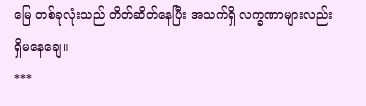မြေ တစ်ခုလုံးသည် တိတ်ဆိတ်နေပြီး အသက်ရှိ လက္ခဏာများလည်း ရှိမနေချေ။
***